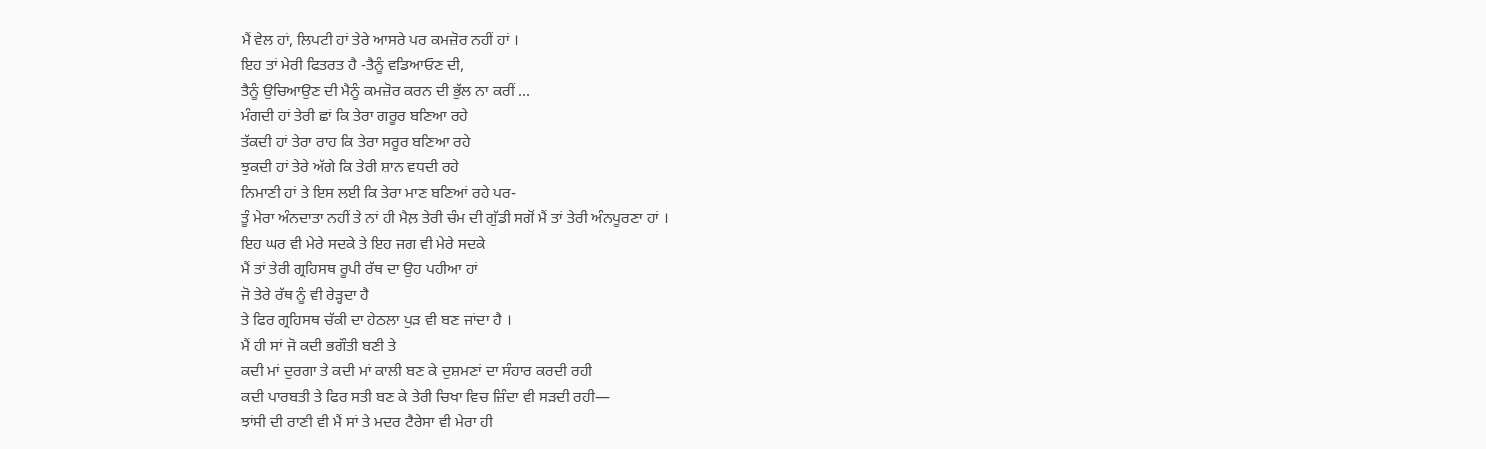ਮੈਂ ਵੇਲ ਹਾਂ, ਲਿਪਟੀ ਹਾਂ ਤੇਰੇ ਆਸਰੇ ਪਰ ਕਮਜ਼ੋਰ ਨਹੀਂ ਹਾਂ ।
ਇਹ ਤਾਂ ਮੇਰੀ ਫਿਤਰਤ ਹੈ -ਤੈਨੂੰ ਵਡਿਆਓਣ ਦੀ,
ਤੈਨੂੰ ਉਚਿਆਉਣ ਦੀ ਮੈਨੂੰ ਕਮਜ਼ੋਰ ਕਰਨ ਦੀ ਭੁੱਲ ਨਾ ਕਰੀਂ …
ਮੰਗਦੀ ਹਾਂ ਤੇਰੀ ਛਾਂ ਕਿ ਤੇਰਾ ਗਰੂਰ ਬਣਿਆ ਰਹੇ
ਤੱਕਦੀ ਹਾਂ ਤੇਰਾ ਰਾਹ ਕਿ ਤੇਰਾ ਸਰੂਰ ਬਣਿਆ ਰਹੇ
ਝੁਕਦੀ ਹਾਂ ਤੇਰੇ ਅੱਗੇ ਕਿ ਤੇਰੀ ਸ਼ਾਨ ਵਧਦੀ ਰਹੇ
ਨਿਮਾਣੀ ਹਾਂ ਤੇ ਇਸ ਲਈ ਕਿ ਤੇਰਾ ਮਾਣ ਬਣਿਆਂ ਰਹੇ ਪਰ-
ਤੂੰ ਮੇਰਾ ਅੰਨਦਾਤਾ ਨਹੀਂ ਤੇ ਨਾਂ ਹੀ ਮੈਲ਼ ਤੇਰੀ ਚੰਮ ਦੀ ਗੁੱਡੀ ਸਗੋਂ ਮੈਂ ਤਾਂ ਤੇਰੀ ਅੰਨਪੂਰਣਾ ਹਾਂ ।
ਇਹ ਘਰ ਵੀ ਮੇਰੇ ਸਦਕੇ ਤੇ ਇਹ ਜਗ ਵੀ ਮੇਰੇ ਸਦਕੇ
ਮੈਂ ਤਾਂ ਤੇਰੀ ਗ੍ਰਹਿਸਥ ਰੂਪੀ ਰੱਥ ਦਾ ਉਹ ਪਹੀਆ ਹਾਂ
ਜੋ ਤੇਰੇ ਰੱਥ ਨੂੰ ਵੀ ਰੇੜ੍ਹਦਾ ਹੈ
ਤੇ ਫਿਰ ਗ੍ਰਹਿਸਥ ਚੱਕੀ ਦਾ ਹੇਠਲਾ ਪੁੜ ਵੀ ਬਣ ਜਾਂਦਾ ਹੈ ।
ਮੈਂ ਹੀ ਸਾਂ ਜੋ ਕਦੀ ਭਗੌਤੀ ਬਣੀ ਤੇ
ਕਦੀ ਮਾਂ ਦੁਰਗਾ ਤੇ ਕਦੀ ਮਾਂ ਕਾਲੀ ਬਣ ਕੇ ਦੁਸ਼ਮਣਾਂ ਦਾ ਸੰਹਾਰ ਕਰਦੀ ਰਹੀ
ਕਦੀ ਪਾਰਬਤੀ ਤੇ ਫਿਰ ਸਤੀ ਬਣ ਕੇ ਤੇਰੀ ਚਿਖਾ ਵਿਚ ਜ਼ਿੰਦਾ ਵੀ ਸੜਦੀ ਰਹੀ—
ਝਾਂਸੀ ਦੀ ਰਾਣੀ ਵੀ ਮੈਂ ਸਾਂ ਤੇ ਮਦਰ ਟੈਰੇਸਾ ਵੀ ਮੇਰਾ ਹੀ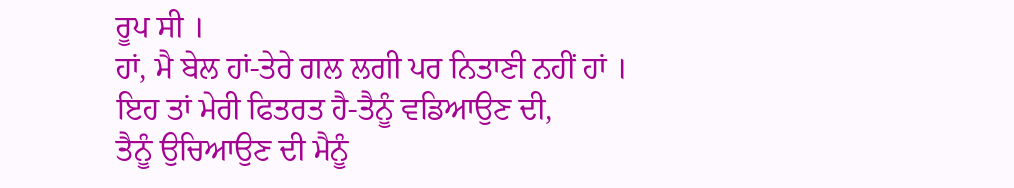ਰੂਪ ਸੀ ।
ਹਾਂ, ਮੈ ਬੇਲ ਹਾਂ-ਤੇਰੇ ਗਲ ਲਗੀ ਪਰ ਨਿਤਾਣੀ ਨਹੀਂ ਹਾਂ ।
ਇਹ ਤਾਂ ਮੇਰੀ ਫਿਤਰਤ ਹੈ-ਤੈਨੂੰ ਵਡਿਆਉਣ ਦੀ,
ਤੈਨੂੰ ਉਚਿਆਉਣ ਦੀ ਮੈਨੂੰ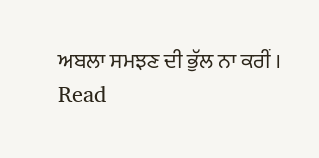ਅਬਲਾ ਸਮਝਣ ਦੀ ਭੁੱਲ ਨਾ ਕਰੀਂ ।
Read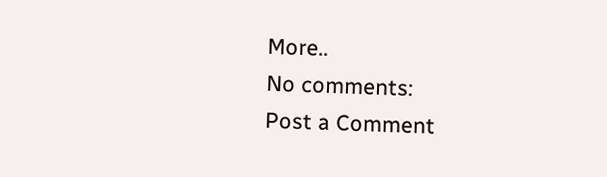More..
No comments:
Post a Comment